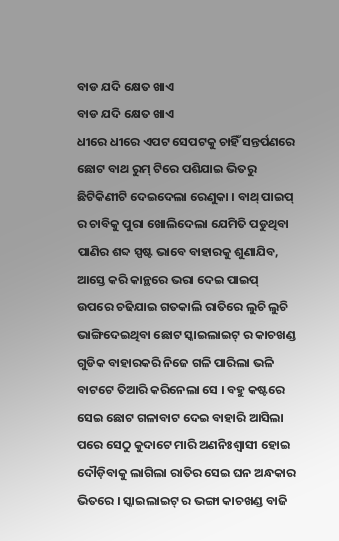ବାଡ ଯଦି କ୍ଷେତ ଖାଏ
ବାଡ ଯଦି କ୍ଷେତ ଖାଏ
ଧୀରେ ଧୀରେ ଏପଟ ସେପଟକୁ ଚାହିଁ ସନ୍ତର୍ପଣରେ ଛୋଟ ବାଥ ରୁମ୍ ଟିରେ ପଶିଯାଇ ଭିତରୁ ଛିଟିକିଣୀଟି ଦେଇଦେଲା ରେଣୁକା । ବାଥ୍ ପାଇପ୍ ର ଚାବିକୁ ପୁରା ଖୋଲିଦେଲା ଯେମିତି ପଡୁଥିବା ପାଣିର ଶବ୍ଦ ସ୍ପଷ୍ଟ ଭାବେ ବାହାରକୁ ଶୁଣାଯିବ, ଆସ୍ତେ କରି କାନ୍ଥରେ ଭରା ଦେଇ ପାଇପ୍ ଉପରେ ଚଢିଯାଇ ଗତକାଲି ରାତିରେ ଲୁଚି ଲୁଚି ଭାଙ୍ଗିଦେଇଥିବା ଛୋଟ ସ୍କାଇଲାଇଟ୍ ର କାଚଖଣ୍ଡ ଗୁଡିକ ବାହାରକରି ନିଜେ ଗଳି ପାରିଲା ଭଳି ବାଟଟେ ତିଆରି କରିନେଲା ସେ । ବହୁ କଷ୍ଟରେ ସେଇ ଛୋଟ ଗଳାବାଟ ଦେଇ ବାହାରି ଆସିଲା ପରେ ସେଠୁ କୁଦାଟେ ମାରି ଅଣନିଃଶ୍ବାସୀ ହୋଇ ଦୌଡ଼ିବାକୁ ଲାଗିଲା ରାତିର ସେଇ ଘନ ଅନ୍ଧକାର ଭିତରେ । ସ୍କାଇଲାଇଟ୍ ର ଭଙ୍ଗା କାଚଖଣ୍ଡ ବାଜି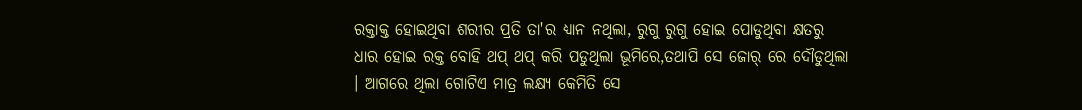ରକ୍ତାକ୍ତ ହୋଇଥିବା ଶରୀର ପ୍ରତି ତା'ର ଧ୍ୟାନ ନଥିଲା, ରୁଗୁ ରୁଗୁ ହୋଇ ପୋଡୁଥିବା କ୍ଷତରୁ ଧାର ହୋଇ ରକ୍ତ ବୋହି ଥପ୍ ଥପ୍ କରି ପଡୁଥିଲା ଭୂମିରେ,ତଥାପି ସେ ଜୋର୍ ରେ ଦୌଡୁଥିଲା । ଆଗରେ ଥିଲା ଗୋଟିଏ ମାତ୍ର ଲକ୍ଷ୍ୟ କେମିତି ସେ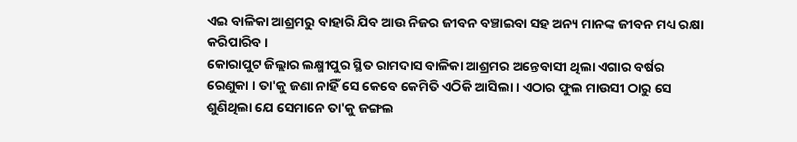ଏଇ ବାଳିକା ଆଶ୍ରମରୁ ବାହାରି ଯିବ ଆଉ ନିଜର ଜୀବନ ବଞ୍ଚାଇବା ସହ ଅନ୍ୟ ମାନଙ୍କ ଜୀବନ ମଧ୍ୟ ରକ୍ଷା କରିପାରିବ ।
କୋରାପୁଟ ଜିଲ୍ଲାର ଲକ୍ଷ୍ମୀପୁର ସ୍ଥିତ ରାମଦାସ ବାଳିକା ଆଶ୍ରମର ଅନ୍ତେବାସୀ ଥିଲା ଏଗାର ବର୍ଷର ରେଣୁକା । ତା'କୁ ଜଣା ନାହିଁ ସେ କେବେ କେମିତି ଏଠିକି ଆସିଲା । ଏଠାର ଫୁଲ ମାଉସୀ ଠାରୁ ସେ ଶୁଣିଥିଲା ଯେ ସେମାନେ ତା'କୁ ଜଙ୍ଗଲ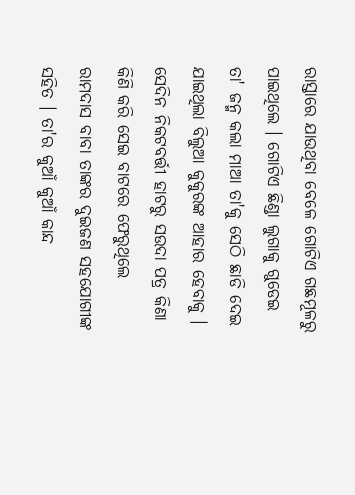ରାସ୍ତାରେ ଯାଉଥିବା ବେଳେ ଗୋଟିଏ ଗଛମୂଳରୁ ପାଇଥିଲେ । ଗୋଟିଏ ଛିଣ୍ଡା ଲୁଗାକୁ ଗୁଡେଇ ତା' ଜନ୍ମ କଲା ମାଆ ତା'କୁ ସେଠି ଛାଡି ଦେଇ ଯାଇଥିଲା ବିଲୁଆ କୁକୁରଙ୍କ ଆହାର ହେବାକୁ । ସେଦିନ ନିକଟବର୍ତ୍ତୀ ହାଟରୁ ସଉଦା ପତ୍ର କିଣା କିଣି କରି ସେଇ ବାଟରେ ଫେରୁଥିଲେ ରାମଦାସ ବାବା ତାଙ୍କର ଦୁଇଜଣ ସହଯୋଗୀଙ୍କ ସହିତ । ତା'ର କୁଆଁ କୁଆଁ କାନ୍ଦ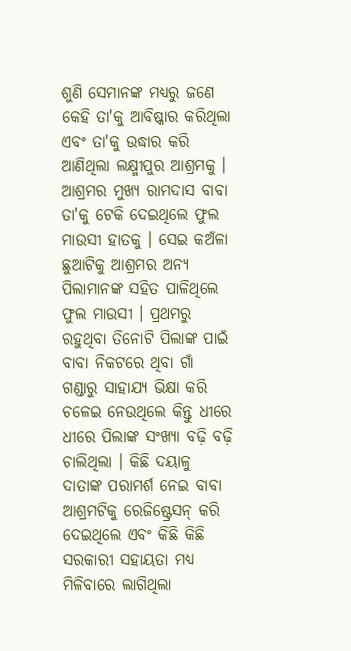ଶୁଣି ସେମାନଙ୍କ ମଧ୍ୟରୁ ଜଣେ କେହି ତା'କୁ ଆବିଷ୍କାର କରିଥିଲା ଏବଂ ତା'କୁ ଉଦ୍ଧାର କରି ଆଣିଥିଲା ଲକ୍ଷ୍ମୀପୁର ଆଶ୍ରମକୁ । ଆଶ୍ରମର ମୁଖ୍ୟ ରାମଦାସ ବାବା ତା'କୁ ଟେକି ଦେଇଥିଲେ ଫୁଲ ମାଉସୀ ହାତକୁ । ସେଇ କଅଁଳା ଛୁଆଟିକୁ ଆଶ୍ରମର ଅନ୍ୟ ପିଲାମାନଙ୍କ ସହିତ ପାଳିଥିଲେ ଫୁଲ ମାଉସୀ । ପ୍ରଥମରୁ ରହୁଥିବା ତିନୋଟି ପିଲାଙ୍କ ପାଇଁ ବାବା ନିକଟରେ ଥିବା ଗାଁ ଗଣ୍ଡାରୁ ସାହାଯ୍ୟ ଭିକ୍ଷା କରି ଚଳେଇ ନେଉଥିଲେ କିନ୍ତୁ ଧୀରେ ଧୀରେ ପିଲାଙ୍କ ସଂଖ୍ୟା ବଢ଼ି ବଢ଼ି ଚାଲିଥିଲା । କିଛି ଦୟାଳୁ ଦାତାଙ୍କ ପରାମର୍ଶ ନେଇ ବାବା ଆଶ୍ରମଟିକୁ ରେଜିଷ୍ଟ୍ରେସନ୍ କରି ଦେଇଥିଲେ ଏବଂ କିଛି କିଛି ସରକାରୀ ସହାୟତା ମଧ୍ୟ ମିଳିବାରେ ଲାଗିଥିଲା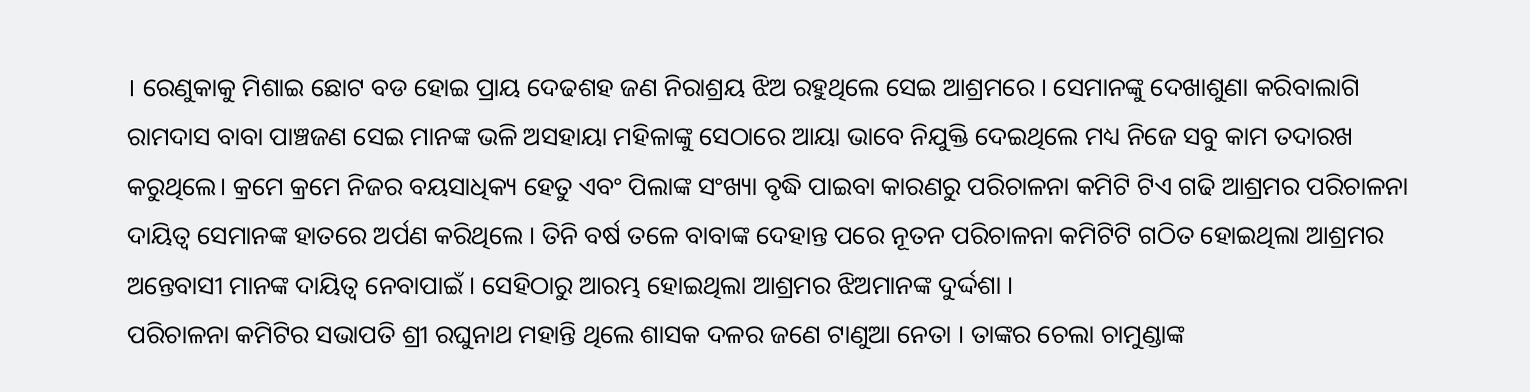। ରେଣୁକାକୁ ମିଶାଇ ଛୋଟ ବଡ ହୋଇ ପ୍ରାୟ ଦେଢଶହ ଜଣ ନିରାଶ୍ରୟ ଝିଅ ରହୁଥିଲେ ସେଇ ଆଶ୍ରମରେ । ସେମାନଙ୍କୁ ଦେଖାଶୁଣା କରିବାଲାଗି ରାମଦାସ ବାବା ପାଞ୍ଚଜଣ ସେଇ ମାନଙ୍କ ଭଳି ଅସହାୟା ମହିଳାଙ୍କୁ ସେଠାରେ ଆୟା ଭାବେ ନିଯୁକ୍ତି ଦେଇଥିଲେ ମଧ୍ୟ ନିଜେ ସବୁ କାମ ତଦାରଖ କରୁଥିଲେ। କ୍ରମେ କ୍ରମେ ନିଜର ବୟସାଧିକ୍ୟ ହେତୁ ଏବଂ ପିଲାଙ୍କ ସଂଖ୍ୟା ବୃଦ୍ଧି ପାଇବା କାରଣରୁ ପରିଚାଳନା କମିଟି ଟିଏ ଗଢି ଆଶ୍ରମର ପରିଚାଳନା ଦାୟିତ୍ବ ସେମାନଙ୍କ ହାତରେ ଅର୍ପଣ କରିଥିଲେ । ତିନି ବର୍ଷ ତଳେ ବାବାଙ୍କ ଦେହାନ୍ତ ପରେ ନୂତନ ପରିଚାଳନା କମିଟିଟି ଗଠିତ ହୋଇଥିଲା ଆଶ୍ରମର ଅନ୍ତେବାସୀ ମାନଙ୍କ ଦାୟିତ୍ବ ନେବାପାଇଁ । ସେହିଠାରୁ ଆରମ୍ଭ ହୋଇଥିଲା ଆଶ୍ରମର ଝିଅମାନଙ୍କ ଦୁର୍ଦ୍ଦଶା ।
ପରିଚାଳନା କମିଟିର ସଭାପତି ଶ୍ରୀ ରଘୁନାଥ ମହାନ୍ତି ଥିଲେ ଶାସକ ଦଳର ଜଣେ ଟାଣୁଆ ନେତା । ତାଙ୍କର ଚେଲା ଚାମୁଣ୍ଡାଙ୍କ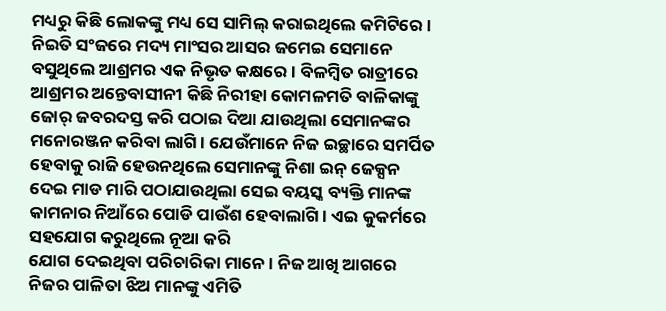ମଧ୍ୟରୁ କିଛି ଲୋକଙ୍କୁ ମଧ୍ୟ ସେ ସାମିଲ୍ କରାଇଥିଲେ କମିଟିରେ । ନିଇତି ସଂଜରେ ମଦ୍ୟ ମାଂସର ଆସର ଜମେଇ ସେମାନେ ବସୁଥିଲେ ଆଶ୍ରମର ଏକ ନିଭୃତ କକ୍ଷରେ । ବିଳମ୍ବିତ ରାତ୍ରୀରେ ଆଶ୍ରମର ଅନ୍ତେବାସୀନୀ କିଛି ନିରୀହା କୋମଳମତି ବାଳିକାଙ୍କୁ ଜୋର୍ ଜବରଦସ୍ତ କରି ପଠାଇ ଦିଆ ଯାଉଥିଲା ସେମାନଙ୍କର ମନୋରଞ୍ଜନ କରିବା ଲାଗି । ଯେଉଁମାନେ ନିଜ ଇଚ୍ଛାରେ ସମର୍ପିତ ହେବାକୁ ରାଜି ହେଉନଥିଲେ ସେମାନଙ୍କୁ ନିଶା ଇନ୍ ଜେକ୍ସନ ଦେଇ ମାଡ ମାରି ପଠାଯାଉଥିଲା ସେଇ ବୟସ୍କ ବ୍ୟକ୍ତି ମାନଙ୍କ କାମନାର ନିଆଁରେ ପୋଡି ପାଉଁଶ ହେବାଲାଗି । ଏଇ କୁକର୍ମରେ ସହଯୋଗ କରୁଥିଲେ ନୂଆ କରି
ଯୋଗ ଦେଇଥିବା ପରିଚାରିକା ମାନେ । ନିଜ ଆଖି ଆଗରେ ନିଜର ପାଳିତା ଝିଅ ମାନଙ୍କୁ ଏମିତି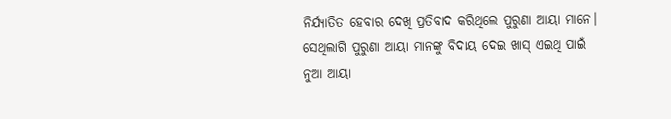ନିର୍ଯ୍ୟାତିତ ହେବାର ଦେଖି ପ୍ରତିବାଦ କରିଥିଲେ ପୁରୁଣା ଆୟା ମାନେ। ସେଥିଲାଗି ପୁରୁଣା ଆୟା ମାନଙ୍କୁ ବିଦାୟ ଦେଇ ଖାସ୍ ଏଇଥି ପାଇଁ ନୁଆ ଆୟା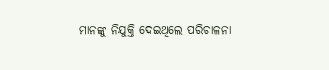ମାନଙ୍କୁ ନିଯୁକ୍ତି ଦେଇଥିଲେ ପରିଚାଳନା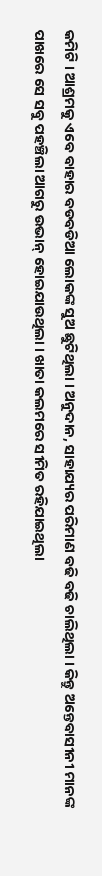କମିଟି । ଆଶ୍ରମକୁ ଏବେ ବାହାର ବଡବଡିଆ ଲୋକଙ୍କ ସୁଅ ଛୁଟିଥିଲା । ଅନୁଦାନ, ସାହାଯ୍ୟର ପରିମାଣ ବଢି ବଢି ଚାଲିଥିଲା । କିନ୍ତୁ ଅନ୍ତେବାସୀନୀ ମାନଙ୍କ ପାଖରେ ସେ ସବୁ ପହଞ୍ଚିଲା ଆଗରୁ ଉଭାନ୍ ହୋଇଯାଉଥିଲା । ଖାତା କଲମରେ ସୀମିତ ରହିଯାଇଥିଲା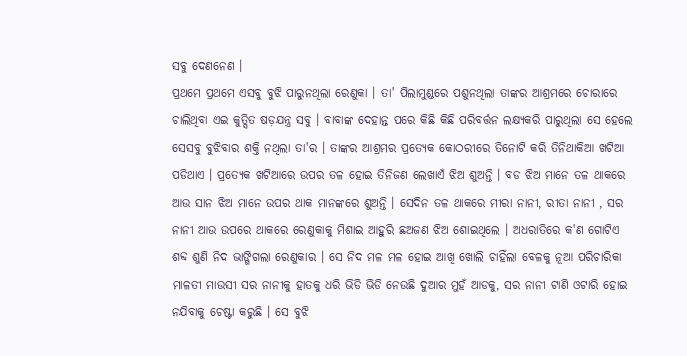ସବୁ ଦେଣନେଣ ।
ପ୍ରଥମେ ପ୍ରଥମେ ଏସବୁ ବୁଝି ପାରୁନଥିଲା ରେଣୁକା । ତା' ପିଲାମୁଣ୍ଡରେ ପଶୁନଥିଲା ତାଙ୍କର ଆଶ୍ରମରେ ଚୋରାରେ ଚାଲିଥିବା ଏଇ କୁତ୍ସିତ ଷଡ଼ଯନ୍ତ୍ର ସବୁ । ବାବାଙ୍କ ଦେହାନ୍ତ ପରେ କିଛି କିଛି ପରିବର୍ତ୍ତନ ଲକ୍ଷ୍ୟକରି ପାରୁଥିଲା ସେ ହେଲେ ସେସବୁ ବୁଝିବାର ଶକ୍ତି ନଥିଲା ତା'ର । ତାଙ୍କର ଆଶ୍ରମର ପ୍ରତ୍ୟେକ କୋଠରୀରେ ତିନୋଟି କରି ତିନିଥାକିଆ ଖଟିଆ ପଡିଥାଏ । ପ୍ରତ୍ୟେକ ଖଟିଆରେ ଉପର ତଳ ହୋଇ ତିନିଜଣ ଲେଖାଏଁ ଝିଅ ଶୁଅନ୍ତି । ବଡ ଝିଅ ମାନେ ତଳ ଥାକରେ ଆଉ ସାନ ଝିଅ ମାନେ ଉପର ଥାକ ମାନଙ୍କରେ ଶୁଅନ୍ତି । ସେଦିନ ତଳ ଥାକରେ ମୀରା ନାନୀ, ରୀତା ନାନୀ , ସର ନାନୀ ଆଉ ଉପରେ ଥାକରେ ରେଣୁକାକୁ ମିଶାଇ ଆହୁରି ଛଅଜଣ ଝିଅ ଶୋଇଥିଲେ । ଅଧରାତିରେ କ'ଣ ଗୋଟିଏ ଶବ୍ଦ ଶୁଣି ନିଦ ଭାଙ୍ଗିଗଲା ରେଣୁକାର । ସେ ନିଦ ମଳ ମଳ ହୋଇ ଆଖି ଖୋଲି ଚାହିଁଲା ବେଳକୁ ନୂଆ ପରିଚାରିକା ମାଳତୀ ମାଉସୀ ସର ନାନୀକୁ ହାତକୁ ଧରି ଭିଡି ଭିଡି ନେଉଛି ଦୁଆର ମୁହଁ ଆଡକୁ, ସର ନାନୀ ଟାଣି ଓଟାରି ହୋଇ ନଯିବାକୁ ଚେଷ୍ଟା କରୁଛି । ସେ ବୁଝି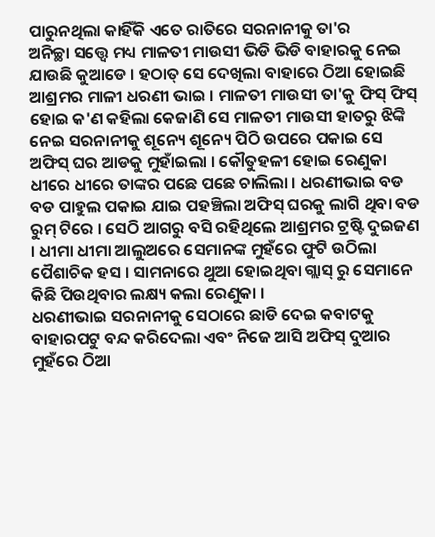ପାରୁନଥିଲା କାହିଁକି ଏତେ ରାତିରେ ସରନାନୀକୁ ତା'ର
ଅନିଚ୍ଛା ସତ୍ତ୍ୱେ ମଧ୍ୟ ମାଳତୀ ମାଉସୀ ଭିଡି ଭିଡି ବାହାରକୁ ନେଇ ଯାଉଛି କୁଆଡେ । ହଠାତ୍ ସେ ଦେଖିଲା ବାହାରେ ଠିଆ ହୋଇଛି ଆଶ୍ରମର ମାଳୀ ଧରଣୀ ଭାଇ । ମାଳତୀ ମାଉସୀ ତା'କୁ ଫିସ୍ ଫିସ୍ ହୋଇ କ'ଣ କହିଲା କେଜାଣି ସେ ମାଳତୀ ମାଉସୀ ହାତରୁ ଝିଙ୍କି ନେଇ ସରନାନୀକୁ ଶୂନ୍ୟେ ଶୂନ୍ୟେ ପିଠି ଉପରେ ପକାଇ ସେ ଅଫିସ୍ ଘର ଆଡକୁ ମୁହାଁଇଲା । କୌତୁହଳୀ ହୋଇ ରେଣୁକା ଧୀରେ ଧୀରେ ତାଙ୍କର ପଛେ ପଛେ ଚାଲିଲା । ଧରଣୀଭାଇ ବଡ ବଡ ପାହୁଲ ପକାଇ ଯାଇ ପହଞ୍ଚିଲା ଅଫିସ୍ ଘରକୁ ଲାଗି ଥିବା ବଡ ରୁମ୍ ଟିରେ । ସେଠି ଆଗରୁ ବସି ରହିଥିଲେ ଆଶ୍ରମର ଟ୍ରଷ୍ଟି ଦୁଇଜଣ । ଧୀମା ଧୀମା ଆଲୁଅରେ ସେମାନଙ୍କ ମୁହଁରେ ଫୁଟି ଉଠିଲା ପୈଶାଚିକ ହସ । ସାମନାରେ ଥୁଆ ହୋଇଥିବା ଗ୍ଲାସ୍ ରୁ ସେମାନେ କିଛି ପିଉଥିବାର ଲକ୍ଷ୍ୟ କଲା ରେଣୁକା ।
ଧରଣୀଭାଇ ସରନାନୀକୁ ସେଠାରେ ଛାଡି ଦେଇ କବାଟକୁ ବାହାରପଟୁ ବନ୍ଦ କରିଦେଲା ଏବଂ ନିଜେ ଆସି ଅଫିସ୍ ଦୁଆର ମୁହଁରେ ଠିଆ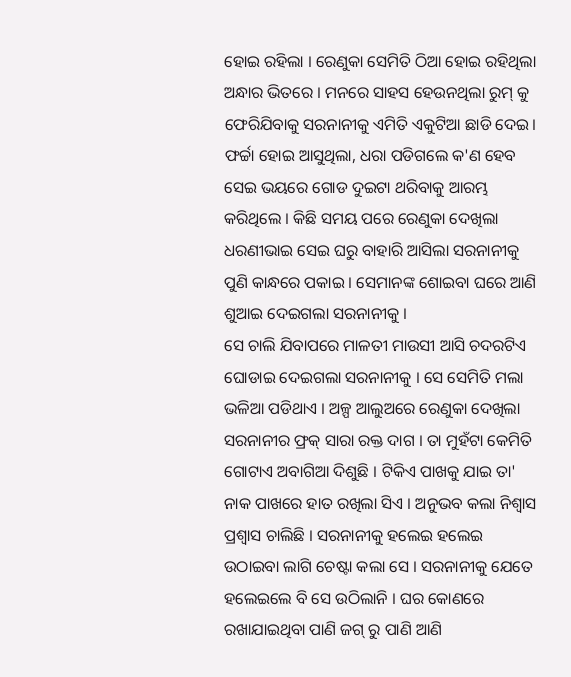ହୋଇ ରହିଲା । ରେଣୁକା ସେମିତି ଠିଆ ହୋଇ ରହିଥିଲା ଅନ୍ଧାର ଭିତରେ । ମନରେ ସାହସ ହେଉନଥିଲା ରୁମ୍ କୁ ଫେରିଯିବାକୁ ସରନାନୀକୁ ଏମିତି ଏକୁଟିଆ ଛାଡି ଦେଇ। ଫର୍ଚ୍ଚା ହୋଇ ଆସୁଥିଲା, ଧରା ପଡିଗଲେ କ'ଣ ହେବ ସେଇ ଭୟରେ ଗୋଡ ଦୁଇଟା ଥରିବାକୁ ଆରମ୍ଭ କରିଥିଲେ । କିଛି ସମୟ ପରେ ରେଣୁକା ଦେଖିଲା ଧରଣୀଭାଇ ସେଇ ଘରୁ ବାହାରି ଆସିଲା ସରନାନୀକୁ ପୁଣି କାନ୍ଧରେ ପକାଇ । ସେମାନଙ୍କ ଶୋଇବା ଘରେ ଆଣି ଶୁଆଇ ଦେଇଗଲା ସରନାନୀକୁ ।
ସେ ଚାଲି ଯିବାପରେ ମାଳତୀ ମାଉସୀ ଆସି ଚଦରଟିଏ ଘୋଡାଇ ଦେଇଗଲା ସରନାନୀକୁ । ସେ ସେମିତି ମଲା ଭଳିଆ ପଡିଥାଏ । ଅଳ୍ପ ଆଲୁଅରେ ରେଣୁକା ଦେଖିଲା ସରନାନୀର ଫ୍ରକ୍ ସାରା ରକ୍ତ ଦାଗ । ତା ମୁହଁଟା କେମିତି ଗୋଟାଏ ଅବାଗିଆ ଦିଶୁଛି । ଟିକିଏ ପାଖକୁ ଯାଇ ତା' ନାକ ପାଖରେ ହାତ ରଖିଲା ସିଏ । ଅନୁଭବ କଲା ନିଶ୍ବାସ ପ୍ରଶ୍ବାସ ଚାଲିଛି । ସରନାନୀକୁ ହଲେଇ ହଲେଇ ଉଠାଇବା ଲାଗି ଚେଷ୍ଟା କଲା ସେ । ସରନାନୀକୁ ଯେତେ ହଲେଇଲେ ବି ସେ ଉଠିଲାନି । ଘର କୋଣରେ ରଖାଯାଇଥିବା ପାଣି ଜଗ୍ ରୁ ପାଣି ଆଣି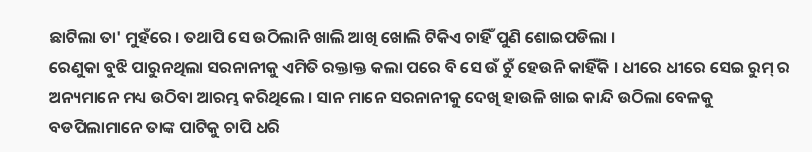ଛାଟିଲା ତା' ମୁହଁରେ । ତଥାପି ସେ ଉଠିଲାନି ଖାଲି ଆଖି ଖୋଲି ଟିକିଏ ଚାହିଁ ପୁଣି ଶୋଇପଡିଲା ।
ରେଣୁକା ବୁଝି ପାରୁନଥିଲା ସରନାନୀକୁ ଏମିତି ରକ୍ତାକ୍ତ କଲା ପରେ ବି ସେ ଉଁ ଚୁଁ ହେଉନି କାହିଁକି । ଧୀରେ ଧୀରେ ସେଇ ରୁମ୍ ର ଅନ୍ୟମାନେ ମଧ୍ୟ ଉଠିବା ଆରମ୍ଭ କରିଥିଲେ । ସାନ ମାନେ ସରନାନୀକୁ ଦେଖି ହାଉଳି ଖାଇ କାନ୍ଦି ଉଠିଲା ବେଳକୁ ବଡପିଲାମାନେ ତାଙ୍କ ପାଟିକୁ ଚାପି ଧରି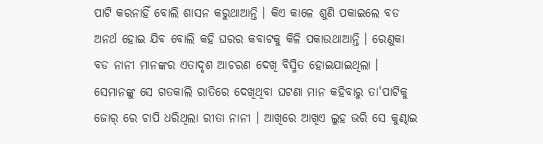ପାଟି କରନାହିଁ ବୋଲି ଶାସନ କରୁଥାଆନ୍ତି । କିଏ କାଳେ ଶୁଣି ପକାଇଲେ ବଡ ଅନର୍ଥ ହୋଇ ଯିବ ବୋଲି କହି ଘରର କବାଟକୁ କିଳି ପକାଉଥାଆନ୍ତି । ରେଣୁକା ବଡ ନାନୀ ମାନଙ୍କର ଏତାଦୃଶ ଆଚରଣ ଦେଖି ବିସ୍ମିତ ହୋଇଯାଇଥିଲା ।
ସେମାନଙ୍କୁ ସେ ଗତକାଲି ରାତିରେ ଦେଖିଥିବା ଘଟଣା ମାନ କହିବାରୁ ତା'ପାଟିକୁ ଜୋର୍ ରେ ଚାପି ଧରିଥିଲା ରୀତା ନାନୀ । ଆଖିରେ ଆଖିଏ ଲୁହ ଭରି ସେ କୁଣ୍ଢାଇ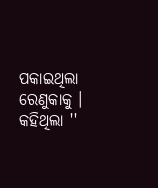ପକାଇଥିଲା ରେଣୁକାକୁ । କହିଥିଲା ''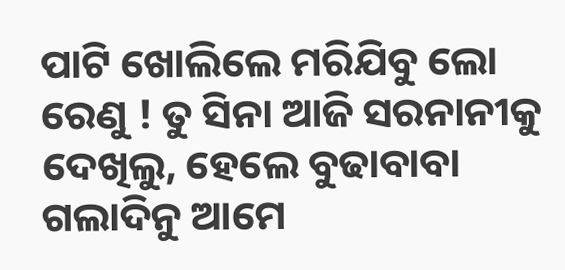ପାଟି ଖୋଲିଲେ ମରିଯିବୁ ଲୋ ରେଣୁ ! ତୁ ସିନା ଆଜି ସରନାନୀକୁ ଦେଖିଲୁ, ହେଲେ ବୁଢାବାବା ଗଲାଦିନୁ ଆମେ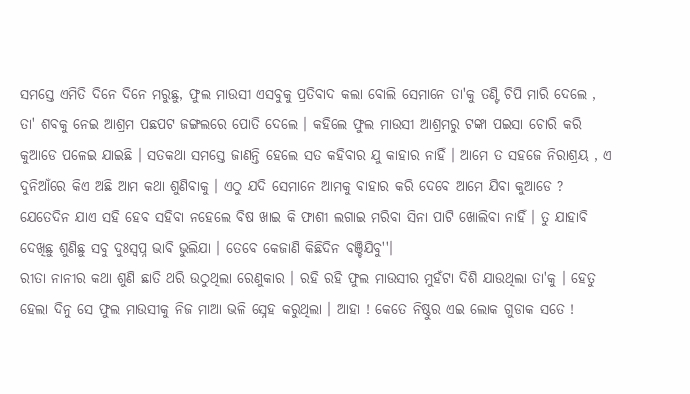ସମସ୍ତେ ଏମିତି ଦିନେ ଦିନେ ମରୁଛୁ, ଫୁଲ ମାଉସୀ ଏସବୁକୁ ପ୍ରତିବାଦ କଲା ବୋଲି ସେମାନେ ତା'କୁ ତଣ୍ଟି ଚିପି ମାରି ଦେଲେ , ତା' ଶବକୁ ନେଇ ଆଶ୍ରମ ପଛପଟ ଜଙ୍ଗଲରେ ପୋତି ଦେଲେ । କହିଲେ ଫୁଲ ମାଉସୀ ଆଶ୍ରମରୁ ଟଙ୍କା ପଇସା ଚୋରି କରି କୁଆଡେ ପଳେଇ ଯାଇଛି । ସତକଥା ସମସ୍ତେ ଜାଣନ୍ତି ହେଲେ ସତ କହିବାର ଯୁ କାହାର ନାହିଁ । ଆମେ ତ ସହଜେ ନିରାଶ୍ରୟ , ଏ ଦୁନିଆଁରେ କିଏ ଅଛି ଆମ କଥା ଶୁଣିବାକୁ । ଏଠୁ ଯଦି ସେମାନେ ଆମକୁ ବାହାର କରି ଦେବେ ଆମେ ଯିବା କୁଆଡେ ? ଯେତେଦିନ ଯାଏ ସହି ହେବ ସହିବା ନହେଲେ ବିଷ ଖାଇ କି ଫାଶୀ ଲଗାଇ ମରିବା ସିନା ପାଟି ଖୋଲିବା ନାହିଁ । ତୁ ଯାହାବି ଦେଖିଛୁ ଶୁଣିଛୁ ସବୁ ଦୁଃସ୍ବପ୍ନ ଭାବି ଭୁଲିଯା । ତେବେ କେଜାଣି କିଛିଦିନ ବଞ୍ଚିଯିବୁ''।
ରୀତା ନାନୀର କଥା ଶୁଣି ଛାତି ଥରି ଉଠୁଥିଲା ରେଣୁକାର । ରହି ରହି ଫୁଲ ମାଉସୀର ମୁହଁଟା ଦିଶି ଯାଉଥିଲା ତା'କୁ । ହେତୁ ହେଲା ଦିନୁ ସେ ଫୁଲ ମାଉସୀକୁ ନିଜ ମାଆ ଭଳି ସ୍ନେହ କରୁଥିଲା । ଆହା ! କେତେ ନିଷ୍ଠୁର ଏଇ ଲୋକ ଗୁଡାକ ସତେ !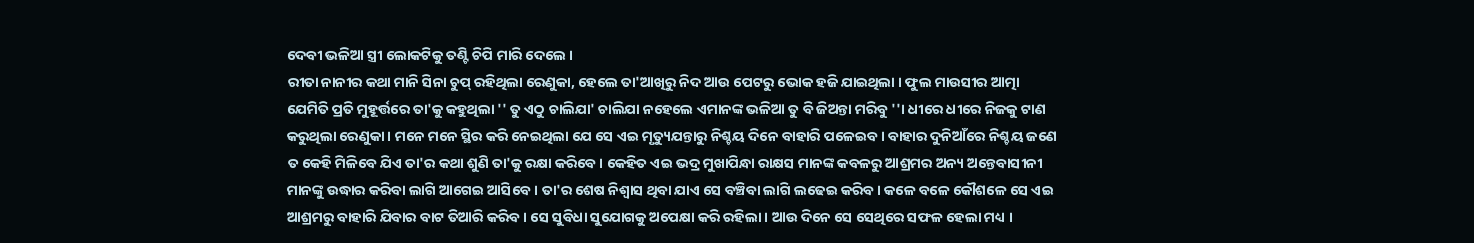ଦେବୀ ଭଳିଆ ସ୍ତ୍ରୀ ଲୋକଟିକୁ ତଣ୍ଟି ଚିପି ମାରି ଦେଲେ ।
ରୀତା ନାନୀର କଥା ମାନି ସିନା ଚୁପ୍ ରହିଥିଲା ରେଣୁକା, ହେଲେ ତା'ଆଖିରୁ ନିଦ ଆଉ ପେଟରୁ ଭୋକ ହଜି ଯାଇଥିଲା । ଫୁଲ ମାଉସୀର ଆତ୍ମା ଯେମିତି ପ୍ରତି ମୁହୂର୍ତ୍ତରେ ତା'କୁ କହୁଥିଲା '' ତୁ ଏଠୁ ଚାଲିଯା' ଚାଲିଯା ନହେଲେ ଏମାନଙ୍କ ଭଳିଆ ତୁ ବି ଜିଅନ୍ତା ମରିବୁ ''। ଧୀରେ ଧୀରେ ନିଜକୁ ଟାଣ କରୁଥିଲା ରେଣୁକା । ମନେ ମନେ ସ୍ଥିର କରି ନେଇଥିଲା ଯେ ସେ ଏଇ ମୃତ୍ୟୁଯନ୍ତାରୁ ନିଶ୍ଚୟ ଦିନେ ବାହାରି ପଳେଇବ । ବାହାର ଦୁନିଆଁରେ ନିଶ୍ଚୟ ଜଣେ ତ କେହି ମିଳିବେ ଯିଏ ତା'ର କଥା ଶୁଣି ତା'କୁ ରକ୍ଷା କରିବେ । କେହିତ ଏଇ ଭଦ୍ର ମୁଖାପିନ୍ଧା ରାକ୍ଷସ ମାନଙ୍କ କବଳରୁ ଆଶ୍ରମର ଅନ୍ୟ ଅନ୍ତେବାସୀନୀ ମାନଙ୍କୁ ଉଦ୍ଧାର କରିବା ଲାଗି ଆଗେଇ ଆସିବେ । ତା'ର ଶେଷ ନିଶ୍ବାସ ଥିବା ଯାଏ ସେ ବଞ୍ଚିବା ଲାଗି ଲଢେଇ କରିବ । କଳେ ବଳେ କୌଶଳେ ସେ ଏଇ ଆଶ୍ରମରୁ ବାହାରି ଯିବାର ବାଟ ତିଆରି କରିବ । ସେ ସୁବିଧା ସୁଯୋଗକୁ ଅପେକ୍ଷା କରି ରହିଲା । ଆଉ ଦିନେ ସେ ସେଥିରେ ସଫଳ ହେଲା ମଧ୍ୟ ।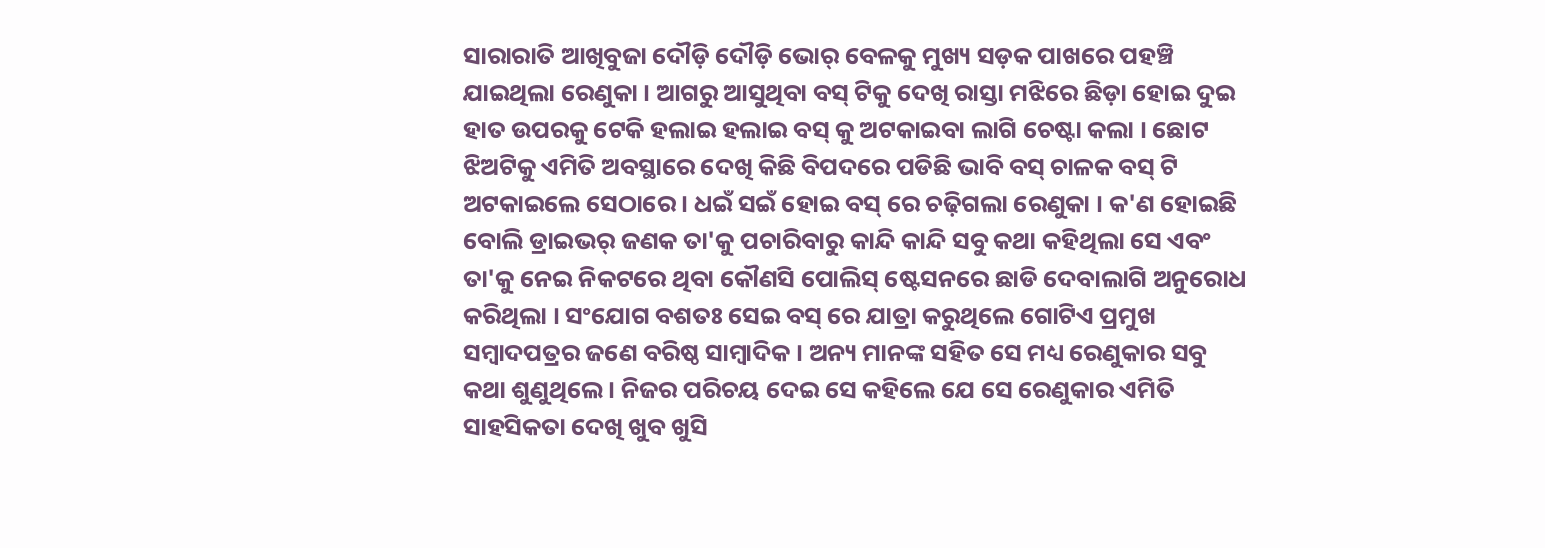ସାରାରାତି ଆଖିବୁଜା ଦୌଡ଼ି ଦୌଡ଼ି ଭୋର୍ ବେଳକୁ ମୁଖ୍ୟ ସଡ଼କ ପାଖରେ ପହଞ୍ଚି ଯାଇଥିଲା ରେଣୁକା । ଆଗରୁ ଆସୁଥିବା ବସ୍ ଟିକୁ ଦେଖି ରାସ୍ତା ମଝିରେ ଛିଡ଼ା ହୋଇ ଦୁଇ ହାତ ଉପରକୁ ଟେକି ହଲାଇ ହଲାଇ ବସ୍ କୁ ଅଟକାଇବା ଲାଗି ଚେଷ୍ଟା କଲା । ଛୋଟ ଝିଅଟିକୁ ଏମିତି ଅବସ୍ଥାରେ ଦେଖି କିଛି ବିପଦରେ ପଡିଛି ଭାବି ବସ୍ ଚାଳକ ବସ୍ ଟି ଅଟକାଇଲେ ସେଠାରେ । ଧଇଁ ସଇଁ ହୋଇ ବସ୍ ରେ ଚଢ଼ିଗଲା ରେଣୁକା । କ'ଣ ହୋଇଛି ବୋଲି ଡ୍ରାଇଭର୍ ଜଣକ ତା'କୁ ପଚାରିବାରୁ କାନ୍ଦି କାନ୍ଦି ସବୁ କଥା କହିଥିଲା ସେ ଏବଂ ତା'କୁ ନେଇ ନିକଟରେ ଥିବା କୌଣସି ପୋଲିସ୍ ଷ୍ଟେସନରେ ଛାଡି ଦେବାଲାଗି ଅନୁରୋଧ କରିଥିଲା । ସଂଯୋଗ ବଶତଃ ସେଇ ବସ୍ ରେ ଯାତ୍ରା କରୁଥିଲେ ଗୋଟିଏ ପ୍ରମୁଖ ସମ୍ବାଦପତ୍ରର ଜଣେ ବରିଷ୍ଠ ସାମ୍ବାଦିକ । ଅନ୍ୟ ମାନଙ୍କ ସହିତ ସେ ମଧ୍ୟ ରେଣୁକାର ସବୁ କଥା ଶୁଣୁଥିଲେ । ନିଜର ପରିଚୟ ଦେଇ ସେ କହିଲେ ଯେ ସେ ରେଣୁକାର ଏମିତି ସାହସିକତା ଦେଖି ଖୁବ ଖୁସି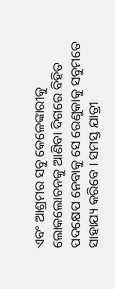ଏବଂ ଆଶ୍ରମର ସବୁ କେଳେଙ୍କାରୀକୁ ଲୋକଲୋଚନକୁ ଆଣିବା ଦିଗରେ ବିହିତ ପଦକ୍ଷେପ ନେବାକୁ ସେ ରେଣୁକାକୁ ସବୁମତେ ସାହାଯ୍ୟ କରିବେ । ସମସ୍ତ ଯାତ୍ରୀ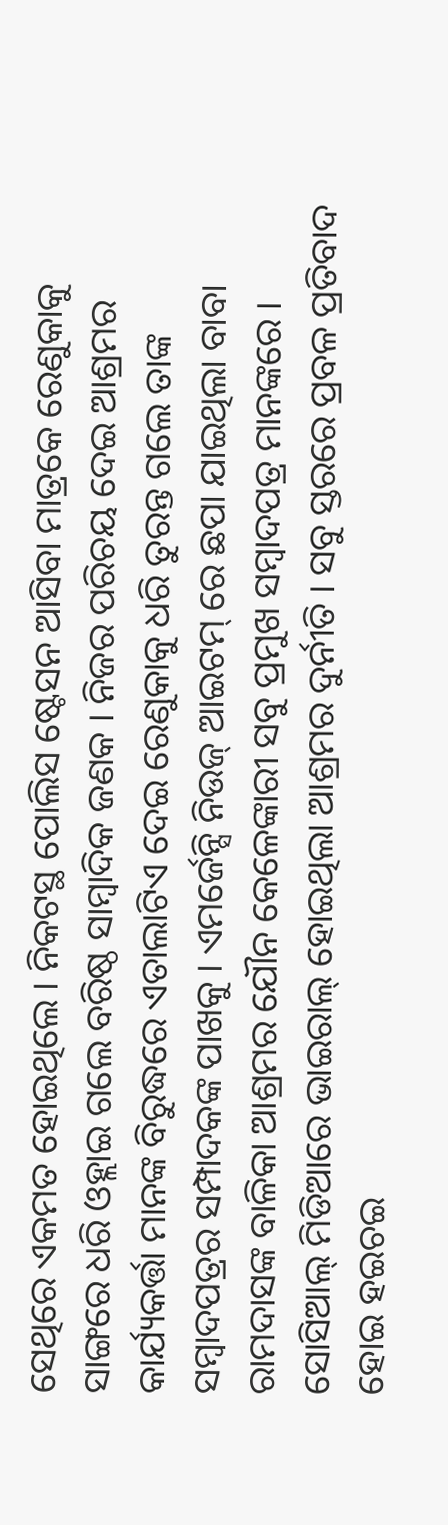ସେଥିରେ ଏକମତ ହୋଇଥିଲେ । ନିକଟସ୍ଥ ପୋଲିସ ଷ୍ଟେସନ ଆସିବା ମାତ୍ରକେ ରେଣୁକାକୁ ସାଙ୍ଗରେ ଧରି ଓହ୍ଲାଇ ଗଲେ ବରିଷ୍ଠ ସାମ୍ବାଦିକ ଜଣକ । ନିଜର ପରିଚୟ ଦେଇ ଆଶ୍ରମର କାର୍ଯ୍ୟକର୍ତ୍ତା ମାନଙ୍କ ବିରୁଦ୍ଧରେ ଏତାଲାଟିଏ ଦେଇ ରେଣୁକାକୁ ଧରି ତୁରନ୍ତ ଗଲେ ତାଙ୍କ ସମ୍ବାଦପତ୍ରର ସମ୍ପାଦକଙ୍କ ପାଖକୁ । ଏମର୍ଜେନ୍ସି ନିଉଜ୍ ଆଇଟମ୍ ରେ ଛପା ଯାଇଥିଲା ବାବା ରାମଦାସଙ୍କ ବାଳିକା ଆଶ୍ରମର ଯୌନ କେଳେଙ୍କାରୀ ସବୁ ପ୍ରମୁଖ ସମ୍ବାଦପତ୍ର ମାନଙ୍କରେ । ସୋସିଆଲ୍ ମିଡିଆରେ ଭାଇରାଲ୍ ହୋଇଥିଲା ଆଶ୍ରମର ଦୁର୍ନୀତି । ସବୁ ସ୍ତରରେ ପ୍ରବଳ ପ୍ରତିବାଦ ହୋଇ ହଇଚଇ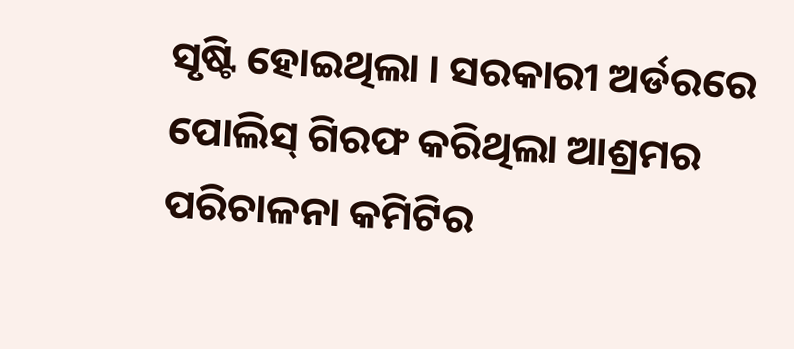ସୃଷ୍ଟି ହୋଇଥିଲା । ସରକାରୀ ଅର୍ଡରରେ ପୋଲିସ୍ ଗିରଫ କରିଥିଲା ଆଶ୍ରମର ପରିଚାଳନା କମିଟିର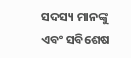ସଦସ୍ୟ ମାନଙ୍କୁ ଏବଂ ସବିଶେଷ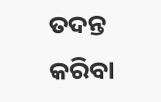ତଦନ୍ତ କରିବା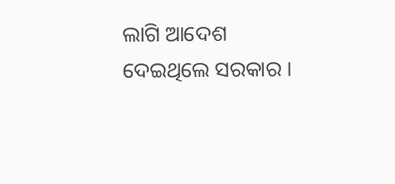ଲାଗି ଆଦେଶ ଦେଇଥିଲେ ସରକାର ।